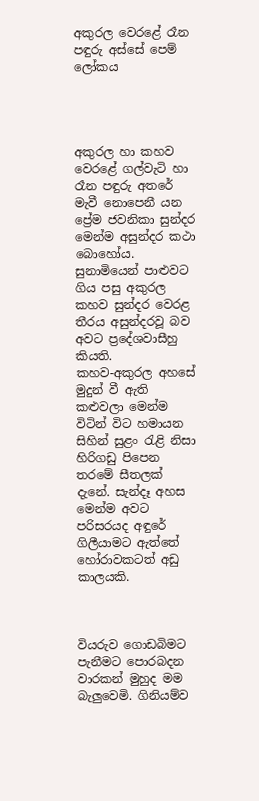අකුරල වෙරළේ රෑන පඳුරු අස්සේ පෙම් ලෝකය




අකුරල හා කහව වෙරළේ ගල්වැටි හා රෑන පඳුරු අතරේ මැවී නොපෙනී යන ප්‍රේම ජවනිකා සුන්දර මෙන්ම අසුන්දර කථා බොහෝය. සුනාමියෙන් පාළුවට ගිය පසු අකුරල කහව සුන්දර වෙරළ තීරය අසුන්දරවූ බව අවට ප්‍රදේශවාසීහු කියති.
කහව-අකුරල අහසේ මුදුන් වී ඇති කළුවලා මෙන්ම විටින් විට හමායන සිහින් සුළං රැළි නිසා හිරිගඩු පිපෙන තරමේ සීතලක් දැනේ. සැන්දෑ අහස මෙන්ම අවට පරිසරයද අඳුරේ ගිලීයාමට ඇත්තේ හෝරාවකටත් අඩු කාලයකි.



වියරුව ගොඩබිමට පැනීමට පොරබදන වාරකන් මුහුද මම බැලුවෙමි. ගිනියම්ව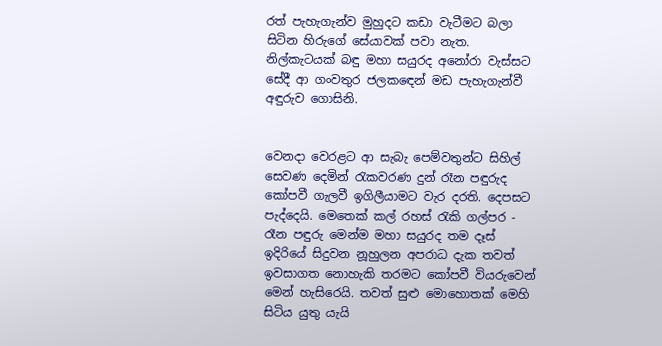රත් පැහැගැන්ව මුහුදට කඩා වැටීමට බලා සිටින හිරුගේ සේයාවක් පවා නැත. නිල්කැටයක් බඳු මහා සයුරද අනෝරා වැස්සට සේදී ආ ගංවතුර ජලකඳෙන් මඩ පැහැගැන්වී අඳුරුව ගොසිනි.


වෙනදා වෙරළට ආ සැබැ පෙම්වතුන්ට සිහිල් සෙවණ දෙමින් රැකවරණ දුන් රෑන පඳුරුද කෝපවී ගැලවී ඉගිලීයාමට වැර දරති. දෙපසට පැද්දෙයි. මෙතෙක් කල් රහස් රැකි ගල්පර - රෑන පඳුරු මෙන්ම මහා සයුරද තම දෑස් ඉදිරියේ සිදුවන නූහුලන අපරාධ දැක තවත් ඉවසාගත නොහැකි තරමට කෝපවී වියරුවෙන් මෙන් හැසිරෙයි. තවත් සුළු මොහොතක් මෙහි සිටිය යුතු යැයි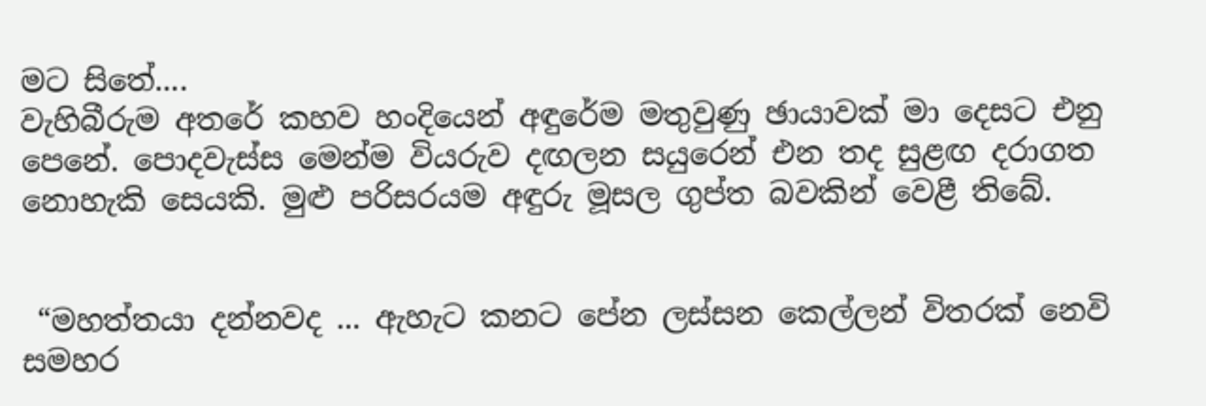මට සිතේ....
වැහිබීරුම අතරේ කහව හංදියෙන් අඳුරේම මතුවුණු ඡායාවක් මා දෙසට එනු පෙනේ. පොදවැස්ස මෙන්ම වියරුව දඟලන සයුරෙන් එන තද සුළඟ දරාගත නොහැකි සෙයකි. මුළු පරිසරයම අඳුරු මූසල ගුප්ත බවකින් වෙළී තිබේ.


 “මහත්තයා දන්නවද ... ඇහැට කනට පේන ලස්සන කෙල්ලන් විතරක් නෙවි සමහර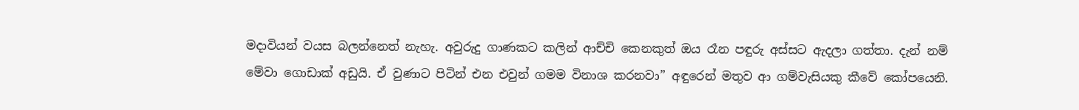මදාවියන් වයස බලන්නෙත් නැහැ. අවුරුදු ගාණකට කලින් ආච්චි කෙනකුත් ඔය රෑන පඳුරු අස්සට ඇදලා ගත්තා. දැන් නම් මේවා ගොඩාක් අඩුයි. ඒ වුණාට පිටින් එන එවුන් ගමම විනාශ කරනවා” අඳුරෙන් මතුව ආ ගම්වැසියකු කීවේ කෝපයෙනි.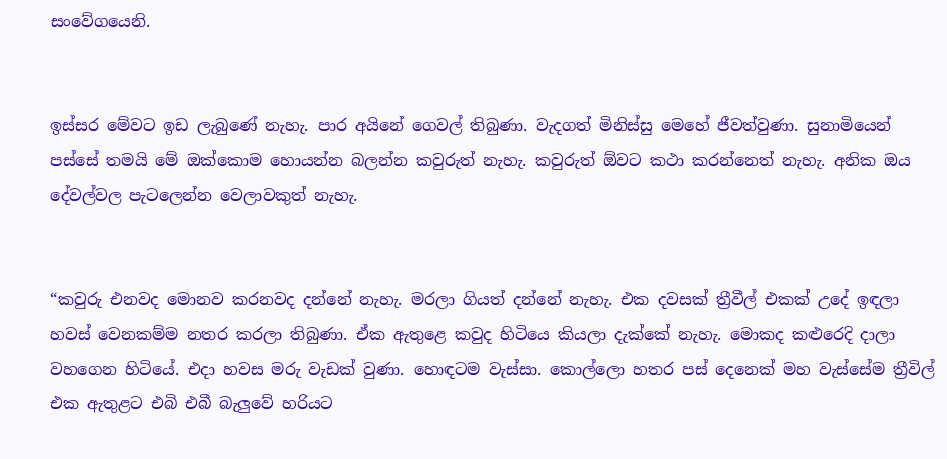සංවේගයෙනි.


ඉස්සර මේවට ඉඩ ලැබුණේ නැහැ. පාර අයිනේ ගෙවල් තිබුණා. වැදගත් මිනිස්සු මෙහේ ජීවත්වුණා. සුනාමියෙන් පස්සේ තමයි මේ ඔක්කොම හොයන්න බලන්න කවුරුත් නැහැ. කවුරුත් ඕවට කථා කරන්නෙත් නැහැ. අනික ඔය දේවල්වල පැටලෙන්න වෙලාවකුත් නැහැ.


“කවුරු එනවද මොනව කරනවද දන්නේ නැහැ. මරලා ගියත් දන්නේ නැහැ. එක දවසක් ත්‍රීවීල් එකක් උදේ ඉඳලා හවස් වෙනකම්ම නතර කරලා තිබුණා. ඒක ඇතුළෙ කවුද හිටියෙ කියලා දැක්කේ නැහැ. මොකද කළුරෙදි දාලා වහගෙන හිටියේ. එදා හවස මරු වැඩක් වුණා. හොඳටම වැස්සා. කොල්ලො හතර පස් දෙනෙක් මහ වැස්සේම ත්‍රීවිල් එක ඇතුළට එබි එබී බැලුවේ හරියට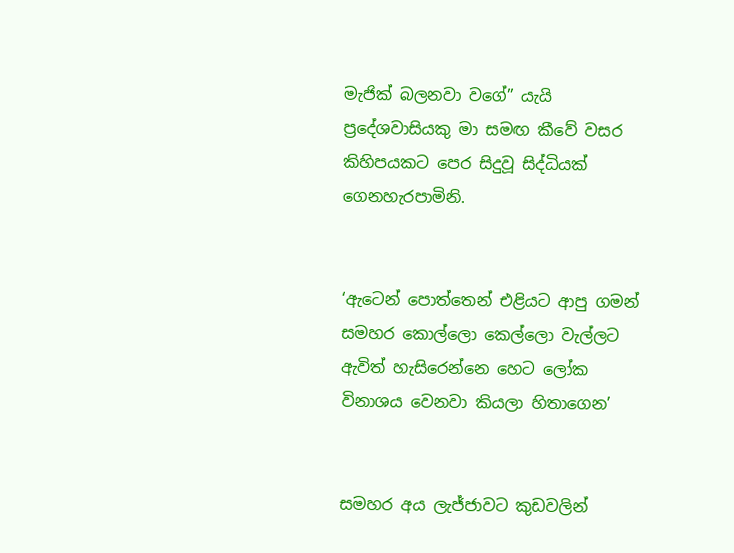මැජික් බලනවා වගේ” යැයි ප්‍රදේශවාසියකු මා සමඟ කීවේ වසර කිහිපයකට පෙර සිදුවූ සිද්ධියක් ගෙනහැරපාමිනි.


‘ඇටෙන් පොත්තෙන් එළියට ආපු ගමන් සමහර කොල්ලො කෙල්ලො වැල්ලට ඇවිත් හැසිරෙන්නෙ හෙට ලෝක විනාශය වෙනවා කියලා හිතාගෙන’


සමහර අය ලැජ්ජාවට කුඩවලින්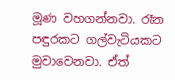මූණ වහගන්නවා. රෑන පඳුරකට ගල්වැටියකට මුවාවෙනවා. ඒත්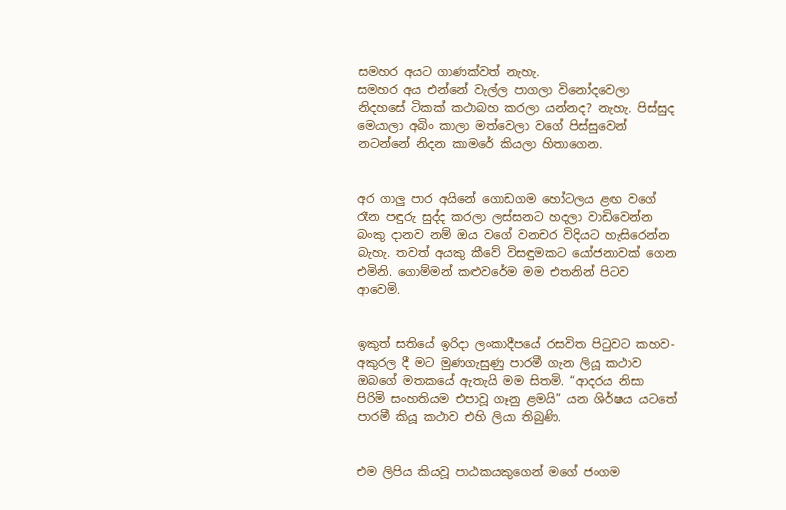සමහර අයට ගාණක්වත් නැහැ.
සමහර අය එන්නේ වැල්ල පාගලා විනෝදවෙලා නිදහසේ ටිකක් කථාබහ කරලා යන්නද? නැහැ. පිස්සුද මෙයාලා අබිං කාලා මත්වෙලා වගේ පිස්සුවෙන් නටන්නේ නිදන කාමරේ කියලා හිතාගෙන.


අර ගාලු පාර අයිනේ ගොඩගම හෝටලය ළඟ වගේ රෑන පඳුරු සුද්ද කරලා ලස්සනට හදලා වාඩිවෙන්න බංකු දානව නම් ඔය වගේ වනචර විදියට හැසිරෙන්න බැහැ. තවත් අයකු කීවේ විසඳුමකට යෝජනාවක් ගෙන එමිනි. ගොම්මන් කළුවරේම මම එතනින් පිටව ආවෙමි.


ඉකුත් සතියේ ඉරිදා ලංකාදීපයේ රසවිත පිටුවට කහව-අකුරල දී මට මුණගැසුණු පාරමී ගැන ලියූ කථාව ඔබගේ මතකයේ ඇතැයි මම සිතමි. “ආදරය නිසා පිරිමි සංහතියම එපාවූ ගෑනු ළමයි” යන ශිර්ෂය යටතේ පාරමී කියූ කථාව එහි ලියා තිබුණි.


එම ලිපිය කියවූ පාඨකයකුගෙන් මගේ ජංගම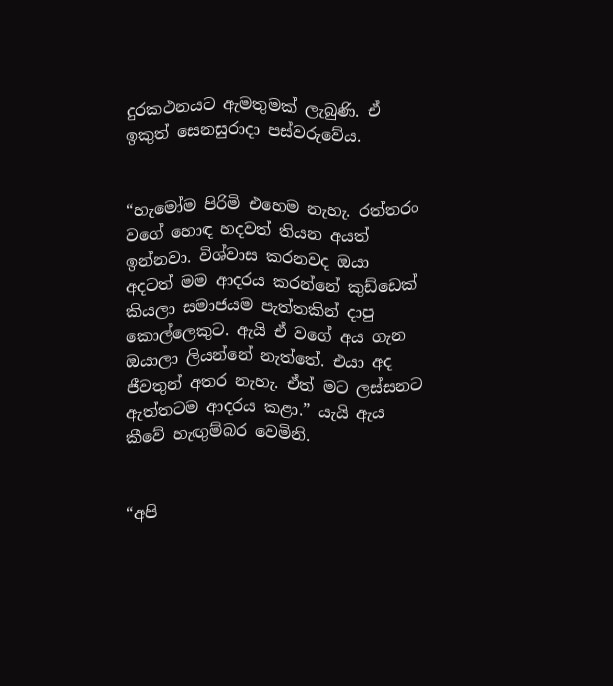දුරකථනයට ඇමතුමක් ලැබුණි. ඒ ඉකුත් සෙනසුරාදා පස්වරුවේය.


“හැමෝම පිරිමි එහෙම නැහැ. රත්තරං වගේ හොඳ හදවත් තියන අයත් ඉන්නවා. විශ්වාස කරනවද ඔයා අදටත් මම ආදරය කරන්නේ කුඩ්ඩෙක් කියලා සමාජයම පැත්තකින් දාපු කොල්ලෙකුට. ඇයි ඒ වගේ අය ගැන ඔයාලා ලියන්නේ නැත්තේ. එයා අද ජීවතුන් අතර නැහැ. ඒත් මට ලස්සනට ඇත්තටම ආදරය කළා.” යැයි ඇය කීවේ හැඟුම්බර වෙමිනි.


“අපි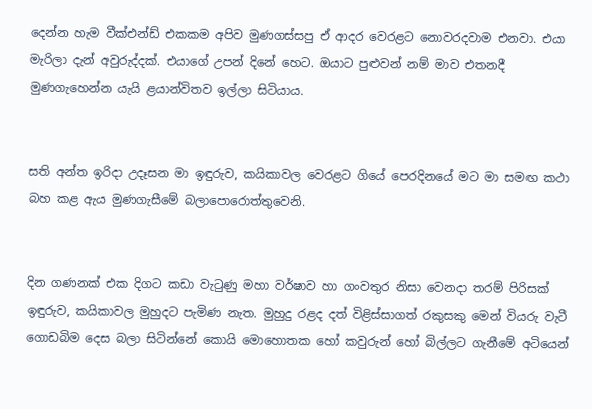දෙන්න හැම වීක්එන්ඩ් එකකම අපිව මුණගස්සපු ඒ ආදර වෙරළට නොවරදවාම එනවා. එයා මැරිලා දැන් අවුරුද්දක්. එයාගේ උපන් දිනේ හෙට. ඔයාට පුළුවන් නම් මාව එතනදී මුණගැහෙන්න යැයි ළයාන්විතව ඉල්ලා සිටියාය.


සති අන්ත ඉරිදා උදෑසන මා ඉඳුරුව, කයිකාවල වෙරළට ගියේ පෙරදිනයේ මට මා සමඟ කථා බහ කළ ඇය මුණගැසීමේ බලාපොරොත්තුවෙනි.


දින ගණනක් එක දිගට කඩා වැටුණු මහා වර්ෂාව හා ගංවතුර නිසා වෙනදා තරම් පිරිසක් ඉඳුරුව, කයිකාවල මුහුදට පැමිණ නැත. මුහුදු රළද දත් විළිස්සාගත් රකුසකු මෙන් වියරු වැටී ගොඩබිම දෙස බලා සිටින්නේ කොයි මොහොතක හෝ කවුරුන් හෝ බිල්ලට ගැනීමේ අටියෙන්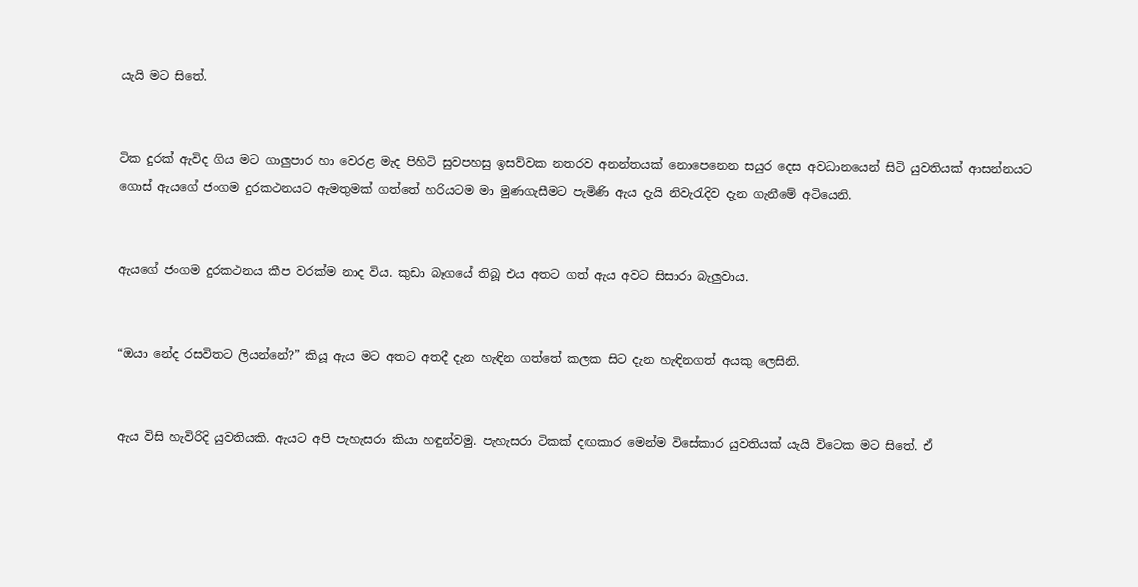යැයි මට සිතේ.


ටික දුරක් ඇවිද ගිය මට ගාලුපාර හා වෙරළ මැද පිහිටි සුවපහසු ඉසව්වක නතරව අනන්තයක් නොපෙනෙන සයුර දෙස අවධානයෙන් සිටි යුවතියක් ආසන්නයට ගොස් ඇයගේ ජංගම දුරකථනයට ඇමතුමක් ගත්තේ හරියටම මා මුණගැසීමට පැමිණි ඇය දැයි නිවැරැදිව දැන ගැනීමේ අටියෙනි.


ඇයගේ ජංගම දුරකථනය කීප වරක්ම නාද විය. කුඩා බෑගයේ තිබූ එය අතට ගත් ඇය අවට සිසාරා බැලුවාය.


“ඔයා නේද රසවිතට ලියන්නේ?” කියූ ඇය මට අතට අතදී දැන හැඳින ගත්තේ කලක සිට දැන හැඳිනගත් අයකු ලෙසිනි.


ඇය විසි හැවිරිදි යුවතියකි. ඇයට අපි පැහැසරා කියා හඳුන්වමු. පැහැසරා ටිකක් දඟකාර මෙන්ම විසේකාර යුවතියක් යැයි විටෙක මට සිතේ. ඒ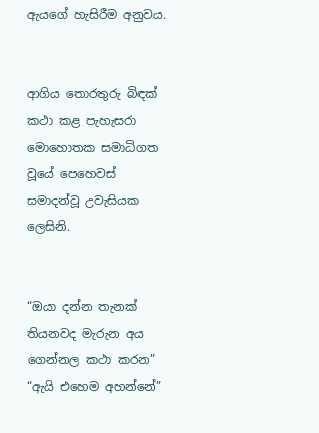ඇයගේ හැසිරීම අනුවය.


ආගිය තොරතුරු බිඳක් කථා කළ පැහැසරා මොහොතක සමාධිගත වූයේ පෙහෙවස් සමාදන්වූ උවැසියක ලෙසිනි.


“ඔයා දන්න තැනක් තියනවද මැරුන අය ගෙන්නල කථා කරන” “ඇයි එහෙම අහන්නේ”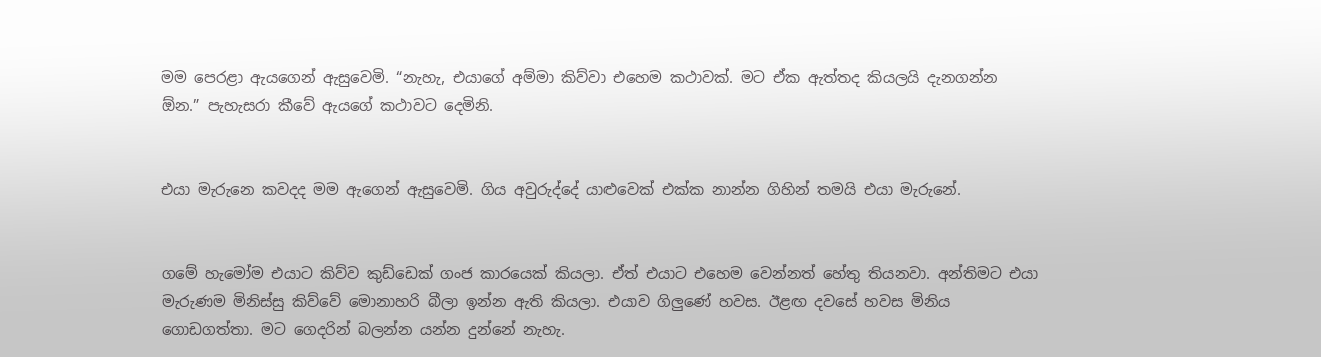මම පෙරළා ඇයගෙන් ඇසුවෙමි. “නැහැ, එයාගේ අම්මා කිව්වා එහෙම කථාවක්. මට ඒක ඇත්තද කියලයි දැනගන්න ඕන.” පැහැසරා කීවේ ඇයගේ කථාවට දෙමිනි.


එයා මැරුනෙ කවදද මම ඇගෙන් ඇසුවෙමි. ගිය අවුරුද්දේ යාළුවෙක් එක්ක නාන්න ගිහින් තමයි එයා මැරුනේ.


ගමේ හැමෝම එයාට කිව්ව කුඩ්ඩෙක් ගංජ කාරයෙක් කියලා. ඒත් එයාට එහෙම වෙන්නත් හේතු තියනවා. අන්තිමට එයා මැරුණම මිනිස්සු කිව්වේ මොනාහරි බීලා ඉන්න ඇති කියලා. එයාව ගිලුණේ හවස. ඊළඟ දවසේ හවස මිනිය ගොඩගත්තා. මට ගෙදරින් බලන්න යන්න දුන්නේ නැහැ.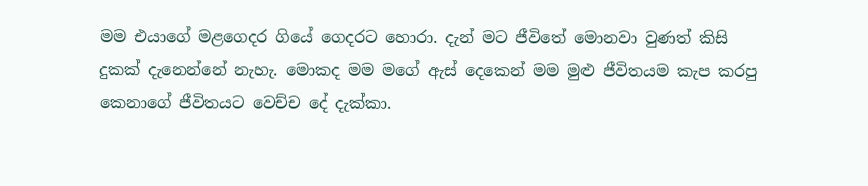මම එයාගේ මළගෙදර ගියේ ගෙදරට හොරා. දැන් මට ජීවිතේ මොනවා වුණත් කිසි දුකක් දැනෙන්නේ නැහැ. මොකද මම මගේ ඇස් දෙකෙන් මම මුළු ජීවිතයම කැප කරපු කෙනාගේ ජීවිතයට වෙච්ච දේ දැක්කා.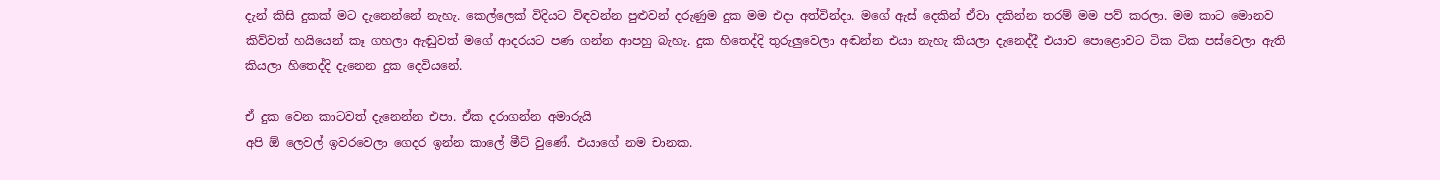දැන් කිසි දුකක් මට දැනෙන්නේ නැහැ. කෙල්ලෙක් විදියට විඳවන්න පුළුවන් දරුණුම දුක මම එදා අත්වින්දා. මගේ ඇස් දෙකින් ඒවා දකින්න තරම් මම පව් කරලා. මම කාට මොනව කිව්වත් හයියෙන් කෑ ගහලා ඇඬුවත් මගේ ආදරයට පණ ගන්න ආපහු බැහැ. දුක හිතෙද්දි තුරුලුවෙලා අඬන්න එයා නැහැ කියලා දැනෙද්දී එයාව පොළොවට ටික ටික පස්වෙලා ඇති කියලා හිතෙද්දි දැනෙන දුක දෙවියනේ.

ඒ දුක වෙන කාටවත් දැනෙන්න එපා. ඒක දරාගන්න අමාරුයි
අපි ඕ ලෙවල් ඉවරවෙලා ගෙදර ඉන්න කාලේ මීට් වුණේ. එයාගේ නම චානක.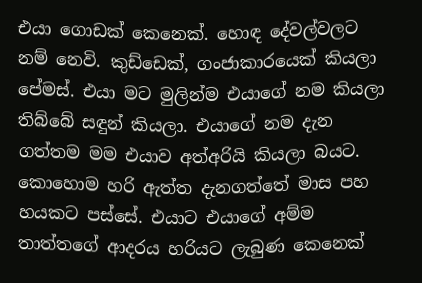එයා ගොඩක් කෙනෙක්. හොඳ දේවල්වලට නම් නෙවි. කුඩ්ඩෙක්, ගංජාකාරයෙක් කියලා පේමස්. එයා මට මුලින්ම එයාගේ නම කියලා තිබ්බේ සඳුන් කියලා. එයාගේ නම දැන ගත්තම මම එයාව අත්අරියි කියලා බයට. කොහොම හරි ඇත්ත දැනගත්තේ මාස පහ හයකට පස්සේ. එයාට එයාගේ අම්ම තාත්තගේ ආදරය හරියට ලැබුණ කෙනෙක්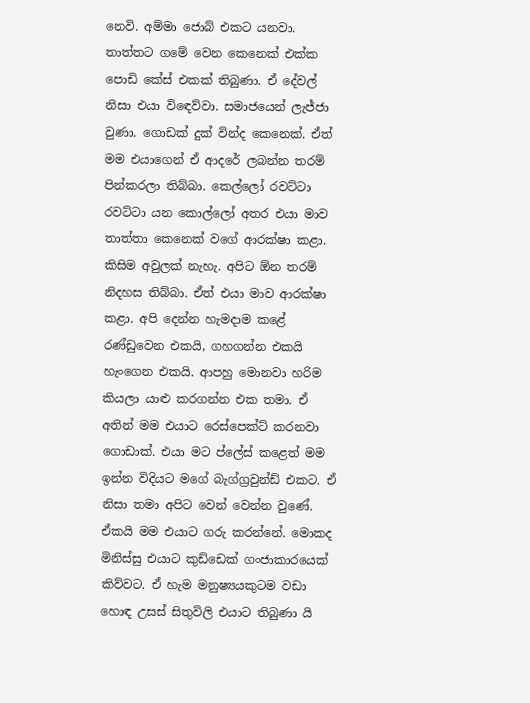නෙවි. අම්මා ජොබ් එකට යනවා. තාත්තට ගමේ වෙන කෙනෙක් එක්ක පොඩි කේස් එකක් තිබුණා. ඒ දේවල් නිසා එයා විඳෙව්වා. සමාජයෙන් ලැජ්ජා වුණා. ගොඩක් දුක් වින්ද කෙනෙක්. ඒත් මම එයාගෙන් ඒ ආදරේ ලබන්න තරම් පින්කරලා තිබ්බා. කෙල්ලෝ රවට්ටා රවට්ටා යන කොල්ලෝ අතර එයා මාව තාත්තා කෙනෙක් වගේ ආරක්ෂා කළා. කිසිම අවුලක් නැහැ. අපිට ඕන තරම් නිදහස තිබ්බා. ඒත් එයා මාව ආරක්ෂා කළා. අපි දෙන්න හැමදාම කළේ රණ්ඩුවෙන එකයි, ගහගන්න එකයි හැංගෙන එකයි. ආපහු මොනවා හරිම කියලා යාළු කරගන්න එක තමා. ඒ අතින් මම එයාට රෙස්පෙක්ට් කරනවා ගොඩාක්. එයා මට ප්ලේස් කළෙත් මම ඉන්න විදියට මගේ බැග්ග්‍රවුන්ඩ් එකට. ඒ නිසා තමා අපිට වෙන් වෙන්න වුණේ. ඒකයි මම එයාට ගරු කරන්නේ. මොකද මිනිස්සු එයාට කුඩ්ඩෙක් ගංජාකාරයෙක් කිව්වට. ඒ හැම මනුෂ්‍යයකුටම වඩා හොඳ උසස් සිතුවිලි එයාට තිබුණා යි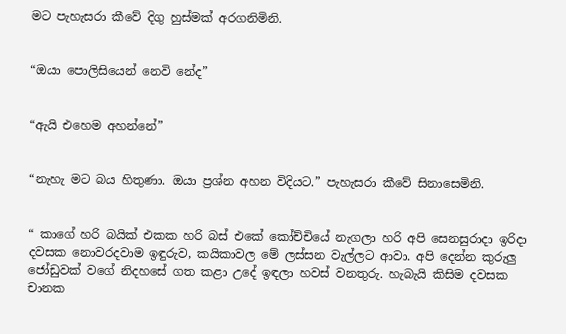මට පැහැසරා කීවේ දිගු හුස්මක් අරගනිමිනි.


“ඔයා පොලිසියෙන් නෙවි නේද”


“ඇයි එහෙම අහන්නේ”


“නැහැ මට බය හිතුණා. ඔයා ප්‍රශ්න අහන විදියට.” පැහැසරා කීවේ සිනාසෙමිනි.


“ කාගේ හරි බයික් එකක හරි බස් එකේ කෝච්චියේ නැගලා හරි අපි සෙනසුරාදා ඉරිදා දවසක නොවරදවාම ඉඳුරුව, කයිකාවල මේ ලස්සන වැල්ලට ආවා. අපි දෙන්න කුරුලු ජෝඩුවක් වගේ නිදහසේ ගත කළා උදේ ඉඳලා හවස් වනතුරු. හැබැයි කිසිම දවසක චානක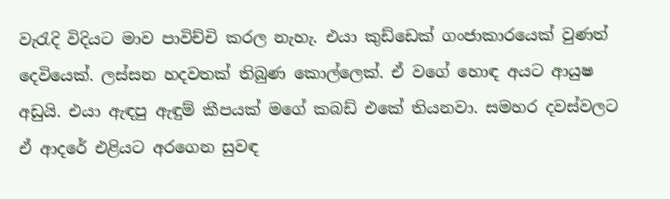වැරැදි විදියට මාව පාවිච්චි කරල නැහැ. එයා කුඩ්ඩෙක් ගංජාකාරයෙක් වුණත් දෙවියෙක්. ලස්සන හදවතක් තිබුණ කොල්ලෙක්. ඒ වගේ හොඳ අයට ආයුෂ අඩුයි. එයා ඇඳපු ඇඳුම් කීපයක් මගේ කබඩ් එකේ තියනවා. සමහර දවස්වලට ඒ ආදරේ එළියට අරගෙන සුවඳ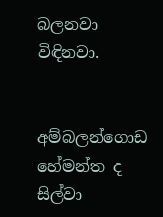බලනවා විඳිනවා.


අම්බලන්ගොඩ
හේමන්ත ද සිල්වා